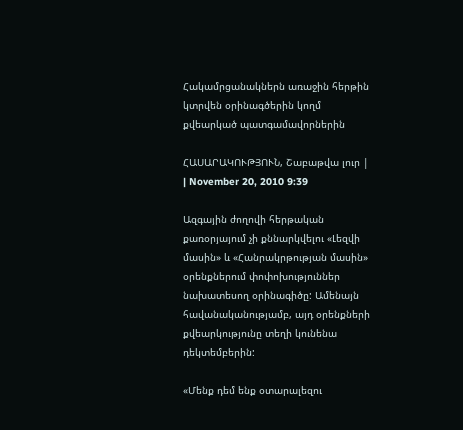Հակամրցանակներն առաջին հերթին կտրվեն օրինագծերին կողմ քվեարկած պատգամավորներին

ՀԱՍԱՐԱԿՈՒԹՅՈՒՆ, Շաբաթվա լուր | | November 20, 2010 9:39

Ազգային ժողովի հերթական քառօրյայում չի քննարկվելու «Լեզվի մասին» և «Հանրակրթության մասին» օրենքներում փոփոխություններ նախատեսող օրինագիծը: Ամենայն հավանականությամբ, այդ օրենքների քվեարկությունը տեղի կունենա դեկտեմբերին:

«Մենք դեմ ենք օտարալեզու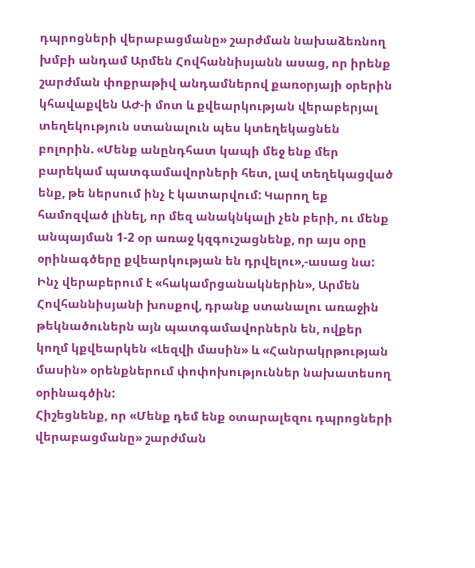դպրոցների վերաբացմանը» շարժման նախաձեռնող խմբի անդամ Արմեն Հովհաննիսյանն ասաց, որ իրենք շարժման փոքրաթիվ անդամներով քառօրյայի օրերին կհավաքվեն ԱԺ-ի մոտ և քվեարկության վերաբերյալ տեղեկություն ստանալուն պես կտեղեկացնեն բոլորին. «Մենք անընդհատ կապի մեջ ենք մեր բարեկամ պատգամավորների հետ, լավ տեղեկացված ենք, թե ներսում ինչ է կատարվում: Կարող եք համոզված լինել, որ մեզ անակնկալի չեն բերի, ու մենք անպայման 1-2 օր առաջ կզգուշացնենք, որ այս օրը օրինագծերը քվեարկության են դրվելու»,-ասաց նա:
Ինչ վերաբերում է «հակամրցանակներին», Արմեն Հովհաննիսյանի խոսքով, դրանք ստանալու առաջին թեկնածուներն այն պատգամավորներն են, ովքեր կողմ կքվեարկեն «Լեզվի մասին» և «Հանրակրթության մասին» օրենքներում փոփոխություններ նախատեսող օրինագծին:
Հիշեցնենք, որ «Մենք դեմ ենք օտարալեզու դպրոցների վերաբացմանը» շարժման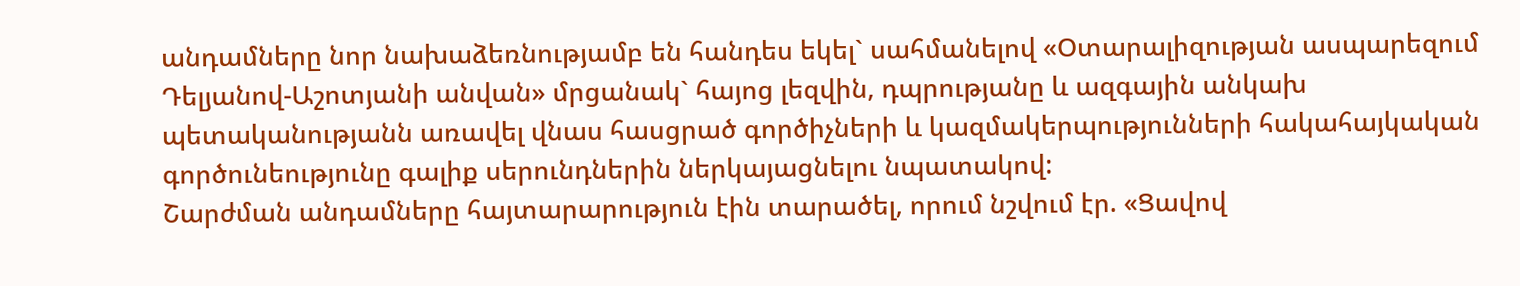անդամները նոր նախաձեռնությամբ են հանդես եկել` սահմանելով «Օտարալիզության ասպարեզում Դելյանով-Աշոտյանի անվան» մրցանակ` հայոց լեզվին, դպրությանը և ազգային անկախ պետականությանն առավել վնաս հասցրած գործիչների և կազմակերպությունների հակահայկական գործունեությունը գալիք սերունդներին ներկայացնելու նպատակով:
Շարժման անդամները հայտարարություն էին տարածել, որում նշվում էր. «Ցավով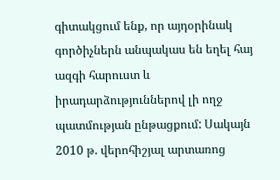գիտակցում ենք, որ այդօրինակ գործիչներն անպակաս են եղել հայ ազգի հարուստ և իրադարձություններով լի ողջ պատմության ընթացքում: Սակայն 2010 թ. վերոհիշյալ արտառոց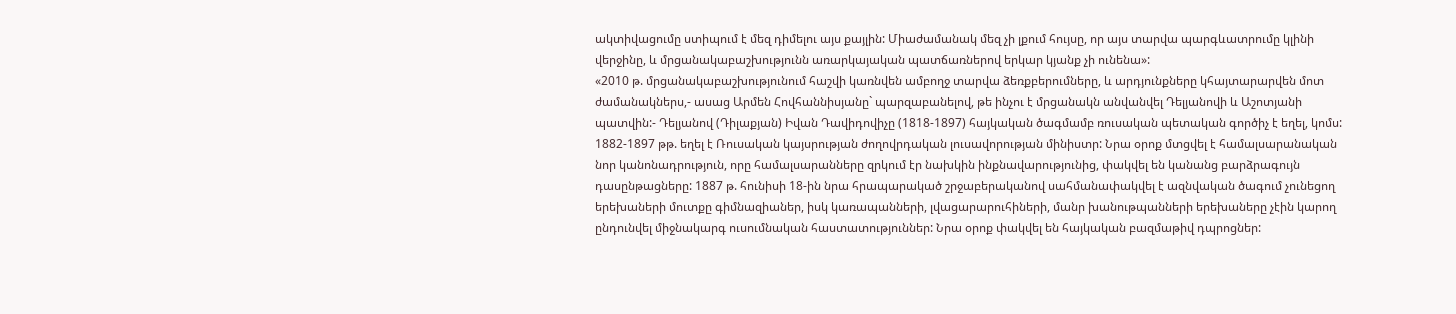ակտիվացումը ստիպում է մեզ դիմելու այս քայլին: Միաժամանակ մեզ չի լքում հույսը, որ այս տարվա պարգևատրումը կլինի վերջինը, և մրցանակաբաշխությունն առարկայական պատճառներով երկար կյանք չի ունենա»:
«2010 թ. մրցանակաբաշխությունում հաշվի կառնվեն ամբողջ տարվա ձեռքբերումները, և արդյունքները կհայտարարվեն մոտ ժամանակներս,- ասաց Արմեն Հովհաննիսյանը` պարզաբանելով, թե ինչու է մրցանակն անվանվել Դելյանովի և Աշոտյանի պատվին:- Դելյանով (Դիլաքյան) Իվան Դավիդովիչը (1818-1897) հայկական ծագմամբ ռուսական պետական գործիչ է եղել, կոմս: 1882-1897 թթ. եղել է Ռուսական կայսրության ժողովրդական լուսավորության մինիստր: Նրա օրոք մտցվել է համալսարանական նոր կանոնադրություն, որը համալսարանները զրկում էր նախկին ինքնավարությունից, փակվել են կանանց բարձրագույն դասընթացները: 1887 թ. հունիսի 18-ին նրա հրապարակած շրջաբերականով սահմանափակվել է ազնվական ծագում չունեցող երեխաների մուտքը գիմնազիաներ, իսկ կառապանների, լվացարարուհիների, մանր խանութպանների երեխաները չէին կարող ընդունվել միջնակարգ ուսումնական հաստատություններ: Նրա օրոք փակվել են հայկական բազմաթիվ դպրոցներ: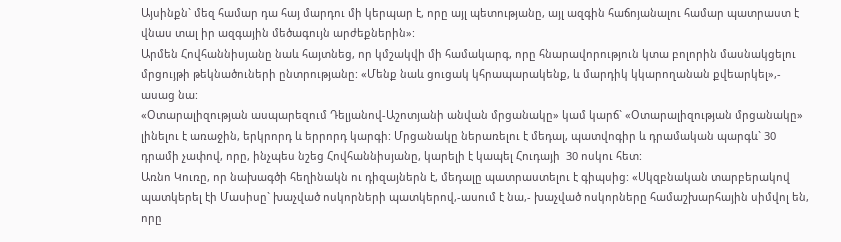Այսինքն` մեզ համար դա հայ մարդու մի կերպար է, որը այլ պետությանը, այլ ազգին հաճոյանալու համար պատրաստ է վնաս տալ իր ազգային մեծագույն արժեքներին»:
Արմեն Հովհաննիսյանը նաև հայտնեց, որ կմշակվի մի համակարգ, որը հնարավորություն կտա բոլորին մասնակցելու մրցույթի թեկնածուների ընտրությանը: «Մենք նաև ցուցակ կհրապարակենք, և մարդիկ կկարողանան քվեարկել»,- ասաց նա:
«Օտարալիզության ասպարեզում Դելյանով-Աշոտյանի անվան մրցանակը» կամ կարճ` «Օտարալիզության մրցանակը» լինելու է առաջին, երկրորդ և երրորդ կարգի: Մրցանակը ներառելու է մեդալ, պատվոգիր և դրամական պարգև` 30 դրամի չափով, որը, ինչպես նշեց Հովհաննիսյանը, կարելի է կապել Հուդայի  30 ոսկու հետ:
Առնո Կուռը, որ նախագծի հեղինակն ու դիզայներն է, մեդալը պատրաստելու է գիպսից: «Սկզբնական տարբերակով պատկերել էի Մասիսը` խաչված ոսկորների պատկերով,-ասում է նա,- խաչված ոսկորները համաշխարհային սիմվոլ են, որը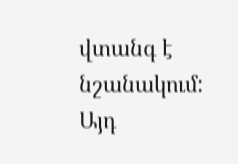վտանգ է նշանակում: Այդ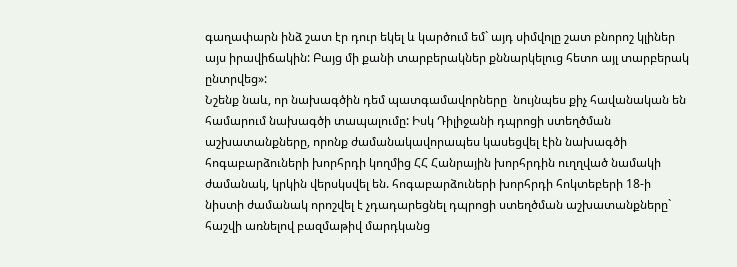գաղափարն ինձ շատ էր դուր եկել և կարծում եմ` այդ սիմվոլը շատ բնորոշ կլիներ այս իրավիճակին: Բայց մի քանի տարբերակներ քննարկելուց հետո այլ տարբերակ ընտրվեց»:
Նշենք նաև, որ նախագծին դեմ պատգամավորները  նույնպես քիչ հավանական են համարում նախագծի տապալումը: Իսկ Դիլիջանի դպրոցի ստեղծման աշխատանքները, որոնք ժամանակավորապես կասեցվել էին նախագծի հոգաբարձուների խորհրդի կողմից ՀՀ Հանրային խորհրդին ուղղված նամակի ժամանակ, կրկին վերսկսվել են. հոգաբարձուների խորհրդի հոկտեբերի 18-ի նիստի ժամանակ որոշվել է չդադարեցնել դպրոցի ստեղծման աշխատանքները` հաշվի առնելով բազմաթիվ մարդկանց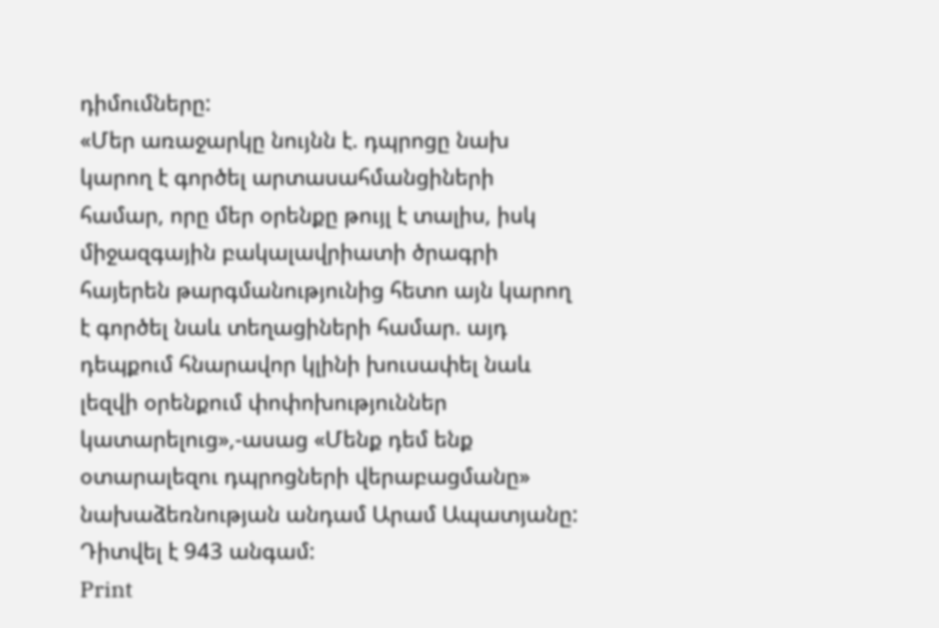դիմումները:
«Մեր առաջարկը նույնն է. դպրոցը նախ կարող է գործել արտասահմանցիների համար, որը մեր օրենքը թույլ է տալիս, իսկ միջազգային բակալավրիատի ծրագրի հայերեն թարգմանությունից հետո այն կարող է գործել նաև տեղացիների համար. այդ դեպքում հնարավոր կլինի խուսափել նաև լեզվի օրենքում փոփոխություններ կատարելուց»,-ասաց «Մենք դեմ ենք օտարալեզու դպրոցների վերաբացմանը» նախաձեռնության անդամ Արամ Ապատյանը:
Դիտվել է 943 անգամ:
Print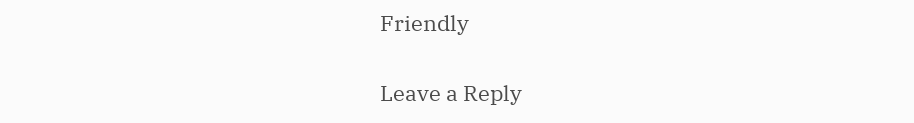Friendly

Leave a Reply